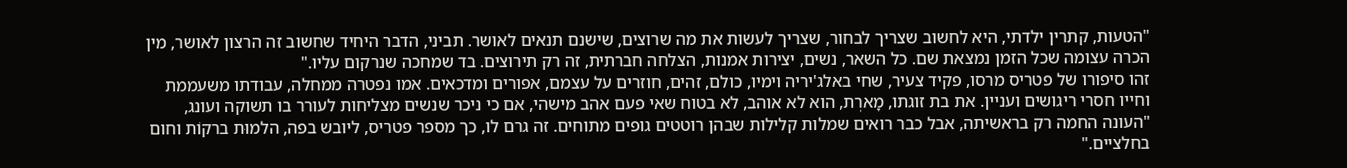"הטעות, קתרין ילדתי, היא לחשוב שצריך לבחור, שצריך לעשות את מה שרוצים, שישנם תנאים לאושר. תביני, הדבר היחיד שחשוב זה הרצון לאושר, מין הכרה עצומה שכל הזמן נמצאת שם. כל השאר, נשים, יצירות אמנות, הצלחה חברתית, זה רק תירוצים. בד שמחכה שנרקום עליו."
זהו סיפורו של פטריס מרסו, פקיד צעיר, שחי באלג'יריה וימיו, כולם, זהים, חוזרים על עצמם, אפורים ומדכאים. אמו נפטרה ממחלה, עבודתו משעממת וחייו חסרי ריגושים ועניין. את בת זוגתו, מָארְת, הוא לא אוהב, לא בטוח שאי פעם אהב מישהי, אם כי ניכר שנשים מצליחות לעורר בו תשוקה ועונג, "העונה החמה רק בראשיתה, אבל כבר רואים שמלות קלילות שבהן רוטטים גופים מתוחים. זה גרם לו, כך מספר פטריס, ליובש בפה, הלמוּת ברקוֹת וחום בחלציים."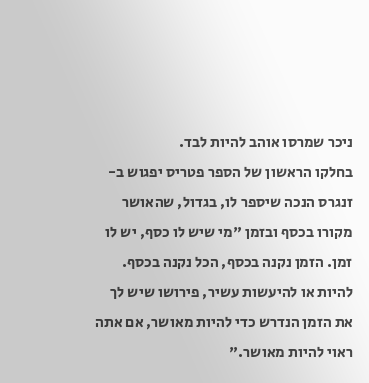ניכר שמרסו אוהב להיות לבד.
בחלקו הראשון של הספר פטריס יפגוש ב-זנגרס הנכה שיספר לו, בגדול, שהאושר מקורו בכסף ובזמן "מי שיש לו כסף, יש לו זמן. הזמן נקנה בכסף, הכל נקנה בכסף. להיות או להיעשות עשיר, פירושו שיש לך את הזמן הנדרש כדי להיות מאושר, אם אתה ראוי להיות מאושר."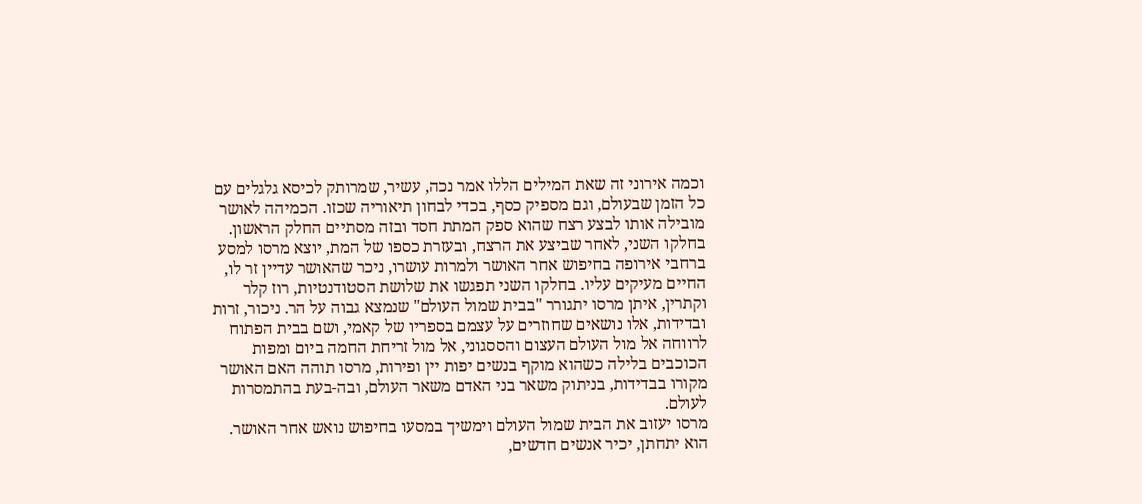וכמה אירוני זה שאת המילים הללו אמר נכה, עשיר, שמרותק לכיסא גלגלים עם כל הזמן שבעולם, וגם מספיק כסף, בכדי לבחון תיאוריה שכזו. הכמיהה לאושר מובילה אותו לבצע רצח שהוא ספק המתת חסד ובזה מסתיים החלק הראשון.
בחלקו השני, לאחר שביצע את הרצח, ובעזרת כספו של המת, יוצא מרסו למסע ברחבי אירופה בחיפוש אחר האושר ולמרות עושרו, ניכר שהאושר עדיין זר לו, החיים מעיקים עליו. בחלקו השני תפגשו את שלושת הסטודנטיות, רוז קלר וקתרין, איתן מרסו יתגורר "בבית שמול העולם" שנמצא גבוה על הר. ניכור, זרות ובדידות, אלו נושאים שחוזרים על עצמם בספריו של קאמי, ושם בבית הפתוח לרווחה אל מול העולם העצום והססגוני, אל מול זריחת החמה ביום ומפות הכוכבים בלילה כשהוא מוקף בנשים יפות יין ופירות, מרסו תוהה האם האושר מקורו בבדידות, בניתוק משאר בני האדם משאר העולם, ובה-בעת בהתמסרות לעולם.
מרסו יעזוב את הבית שמול העולם וימשיך במסעו בחיפוש נואש אחר האושר. הוא יתחתן, יכיר אנשים חדשים,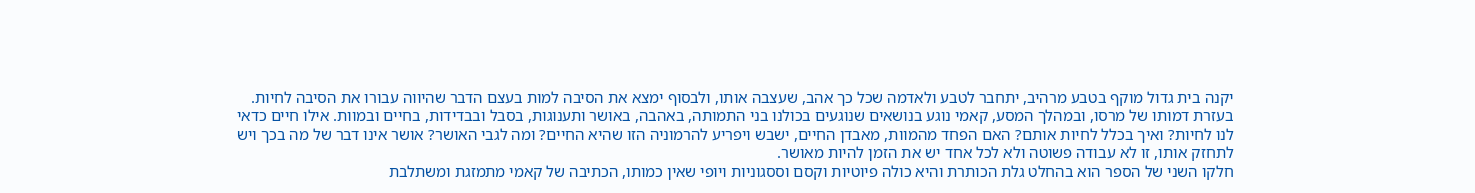יקנה בית גדול מוקף בטבע מרהיב, יתחבר לטבע ולאדמה שכל כך אהב, שעצבה אותו, ולבסוף ימצא את הסיבה למות בעצם הדבר שהיווה עבורו את הסיבה לחיות.
בעזרת דמותו של מרסו, ובמהלך המסע, קאמי נוגע בנושאים שנוגעים בכולנו בני התמותה, באהבה, באושר ותענוגות, בסבל ובבדידות, בחיים ובמוות. אילו חיים כדאי לנו לחיות? ואיך בכלל לחיות אותם? האם הפחד מהמוות, מאבדן החיים, ישבש ויפריע להרמוניה הזו שהיא החיים? ומה לגבי האושר? אושר אינו דבר של מה בכך ויש לתחזק אותו, זו לא עבודה פשוטה ולא לכל אחד יש את הזמן להיות מאושר.
חלקו השני של הספר הוא בהחלט גלת הכותרת והיא כולה פיוטיות וקסם וססגוניות ויופי שאין כמותו, הכתיבה של קאמי מתמזגת ומשתלבת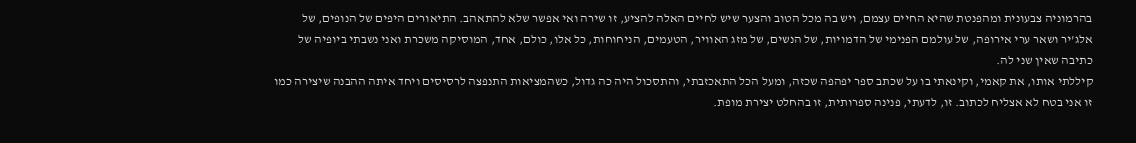בהרמוניה צבעונית ומהפנטת שהיא החיים עצמם, ויש בה מכל הטוב והצער שיש לחיים האלה להציע, זו שירה ואי אפשר שלא להתאהב. התיאורים היפים של הנופים, של אלג'יר ושאר ערי אירופה, של עולמם הפנימי של הדמויות, של הנשים, של מזג האוויר, הטעמים, הניחוחות, כל אלו, כולם, אחד, המוסיקה משכרת ואני נשבתי ביופיה של כתיבה שאין שני לה.
קיללתי אותו, את קאמי, וקינאתי בו על שכתב ספר יפהפה שכזה, ומעל הכל התאכזבתי, והתסכול היה כה גדול, כשהמציאות התנפצה לרסיסים ויחד איתה ההבנה שיצירה כמו זו אני בטח לא אצליח לכתוב. זו, לדעתי, פנינה ספרותית, זו בהחלט יצירת מופת.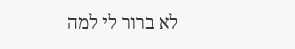לא ברור לי למה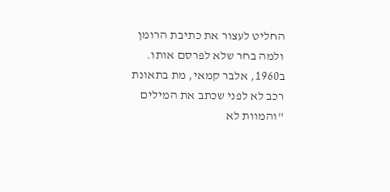החליט לעצור את כתיבת הרומן ולמה בחר שלא לפרסם אותו. ב1960, אלבר קמאי, מת בתאונת רכב לא לפני שכתב את המילים "והמוות לא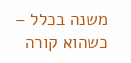משנה בכלל – כשהוא קורה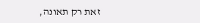זאת רק תאונה,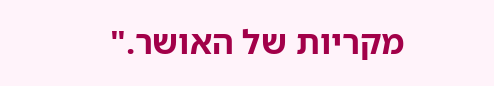מקריות של האושר."